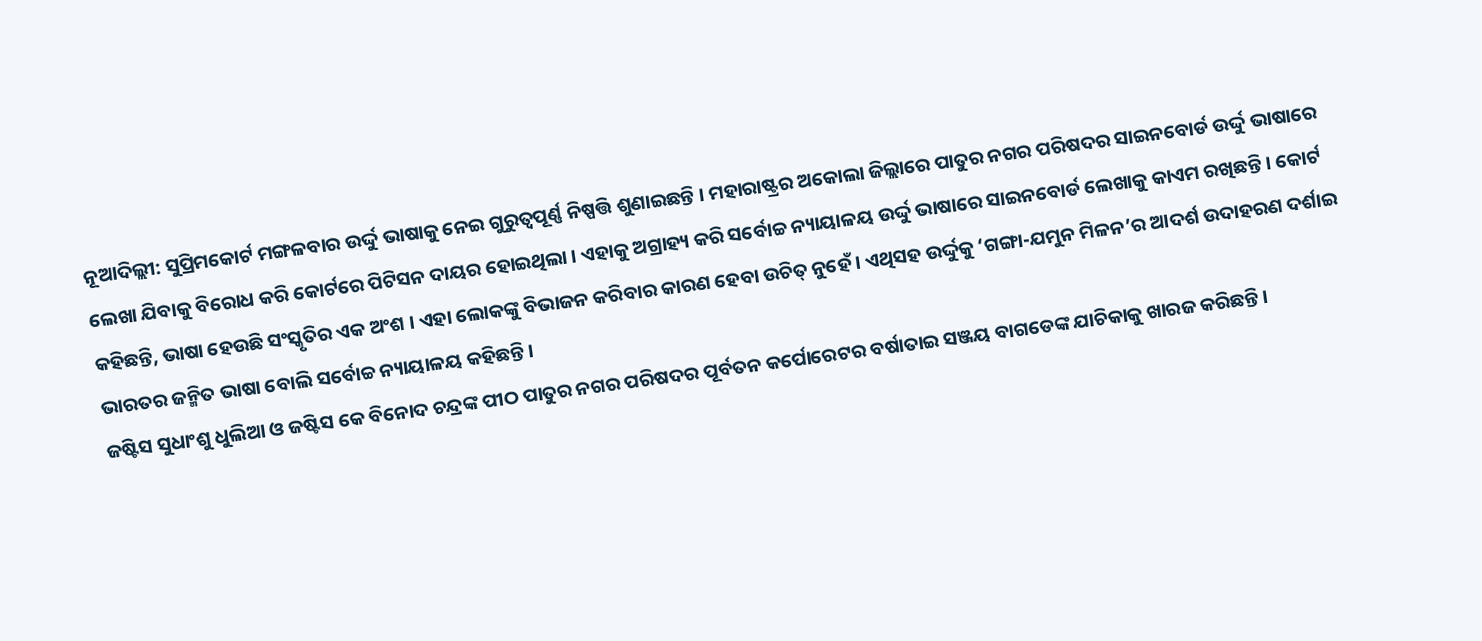ନୂଆଦିଲ୍ଲୀ: ସୁପ୍ରିମକୋର୍ଟ ମଙ୍ଗଳବାର ଉର୍ଦ୍ଦୁ ଭାଷାକୁ ନେଇ ଗୁରୁତ୍ୱପୂର୍ଣ୍ଣ ନିଷ୍ପତ୍ତି ଶୁଣାଇଛନ୍ତି । ମହାରାଷ୍ଟ୍ରର ଅକୋଲା ଜିଲ୍ଲାରେ ପାତୁର ନଗର ପରିଷଦର ସାଇନବୋର୍ଡ ଉର୍ଦ୍ଦୁ ଭାଷାରେ ଲେଖା ଯିବାକୁ ବିରୋଧ କରି କୋର୍ଟରେ ପିଟିସନ ଦାୟର ହୋଇଥିଲା । ଏହାକୁ ଅଗ୍ରାହ୍ୟ କରି ସର୍ବୋଚ୍ଚ ନ୍ୟାୟାଳୟ ଉର୍ଦ୍ଦୁ ଭାଷାରେ ସାଇନବୋର୍ଡ ଲେଖାକୁ କାଏମ ରଖିଛନ୍ତି । କୋର୍ଟ କହିଛନ୍ତି, ଭାଷା ହେଉଛି ସଂସ୍କୃତିର ଏକ ଅଂଶ । ଏହା ଲୋକଙ୍କୁ ବିଭାଜନ କରିବାର କାରଣ ହେବା ଉଚିତ୍ ନୁହେଁ । ଏଥିସହ ଉର୍ଦ୍ଦୁକୁ ‘ଗଙ୍ଗା-ଯମୁନ ମିଳନ’ର ଆଦର୍ଶ ଉଦାହରଣ ଦର୍ଶାଇ ଭାରତର ଜନ୍ମିତ ଭାଷା ବୋଲି ସର୍ବୋଚ୍ଚ ନ୍ୟାୟାଳୟ କହିଛନ୍ତି ।
ଜଷ୍ଟିସ ସୁଧାଂଶୁ ଧୁଲିଆ ଓ ଜଷ୍ଟିସ କେ ବିନୋଦ ଚନ୍ଦ୍ରଙ୍କ ପୀଠ ପାତୁର ନଗର ପରିଷଦର ପୂର୍ବତନ କର୍ପୋରେଟର ବର୍ଷାତାଇ ସଞ୍ଜୟ ବାଗଡେଙ୍କ ଯାଚିକାକୁ ଖାରଜ କରିଛନ୍ତି ।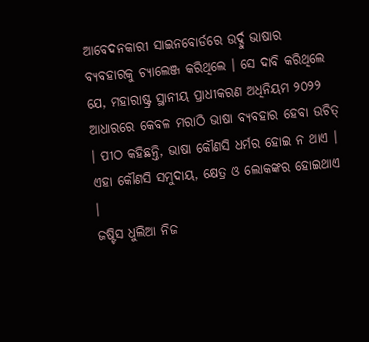ଆବେଦନକାରୀ ସାଇନବୋର୍ଡରେ ଉର୍ଦ୍ଦୁ ଭାଷାର ବ୍ୟବହାରକୁ ଚ୍ୟାଲେଞ୍ଜ କରିଥିଲେ । ସେ ଦାବି କରିଥିଲେ ଯେ, ମହାରାଷ୍ଟ୍ର ସ୍ଥାନୀୟ ପ୍ରାଧୀକରଣ ଅଧିନିୟମ ୨୦୨୨ ଆଧାରରେ କେବଳ ମରାଠି ଭାଷା ବ୍ୟବହାର ହେବା ଉଚିତ୍ । ପୀଠ କହିଛନ୍ତି, ଭାଷା କୌଣସି ଧର୍ମର ହୋଇ ନ ଥାଏ । ଏହା କୌଣସି ସମୁଦାୟ, କ୍ଷେତ୍ର ଓ ଲୋକଙ୍କର ହୋଇଥାଏ ।
ଜଷ୍ଟିସ ଧୁଲିଆ ନିଜ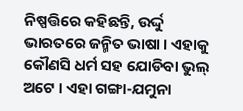ନିଷ୍ପତ୍ତିରେ କହିଛନ୍ତି, ଉର୍ଦ୍ଦୁ ଭାରତରେ ଜନ୍ମିତ ଭାଷା । ଏହାକୁ କୌଣସି ଧର୍ମ ସହ ଯୋଡିବା ଭୁଲ୍ ଅଟେ । ଏହା ଗଙ୍ଗା-ଯମୁନା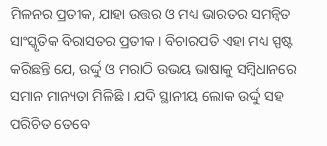ମିଳନର ପ୍ରତୀକ, ଯାହା ଉତ୍ତର ଓ ମଧ୍ୟ ଭାରତର ସମନ୍ୱିତ ସାଂସ୍କୃତିକ ବିରାସତର ପ୍ରତୀକ । ବିଚାରପତି ଏହା ମଧ୍ୟ ସ୍ପଷ୍ଟ କରିଛନ୍ତି ଯେ, ଉର୍ଦ୍ଦୁ ଓ ମରାଠି ଉଭୟ ଭାଷାକୁ ସମ୍ବିଧାନରେ ସମାନ ମାନ୍ୟତା ମିଳିଛି । ଯଦି ସ୍ଥାନୀୟ ଲୋକ ଉର୍ଦ୍ଦୁ ସହ ପରିଚିତ ତେବେ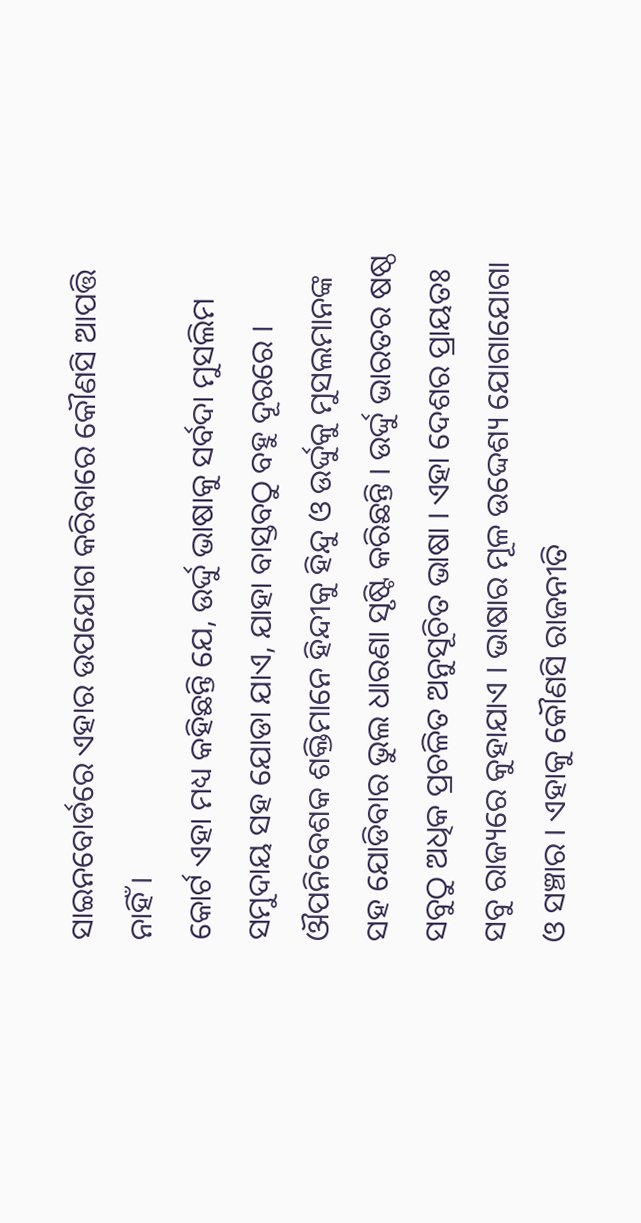ସାଇନବୋର୍ଡରେ ଏହାର ଉପଯୋଗ କରିବାରେ କୌଣସି ଆପତ୍ତି ନାହିଁ ।
କୋର୍ଟ ଏହା ମଧ୍ୟ କହିଛନ୍ତି ଯେ, ଉର୍ଦ୍ଦୁ ଭାଷାକୁ ସର୍ବଦା ମୁସଲିମ ସମୁଦାୟ ସହ ଯୋଡା ଯାଏ, ଯାହା ବାସ୍ତବଠୁ ବହୁ ଦୂରରେ । ଔପନିବେଶକ ଶକ୍ତିମାନେ ହିନ୍ଦୀକୁ ହିନ୍ଦୁ ଓ ଉର୍ଦ୍ଦୁକୁ ମୁସଲମାନଙ୍କ ସହ ଯୋଡିବାର ଭୁଲ ଧାରଣା ସୃଷ୍ଟି କରିଛନ୍ତି । ଉର୍ଦ୍ଦୁ ଭାରତର ଷଷ୍ଠ ସବୁଠୁ ଅଧିକ ପ୍ରଚଳିତ ଅନୁସୂଚିତ ଭାଷା । ଏହା ଦେଶର ପ୍ରାୟତଃ ସବୁ ରାଜ୍ୟରେ କୁହାଯାଏ । ଭାଷାର ମୂଳ ଉଦ୍ଦେଶ୍ୟ ଯୋଗାଯୋଗା ଓ ସଞ୍ଚାର । ଏହାକୁ କୌଣସି ରାଜନୀତି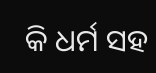କି ଧର୍ମ ସହ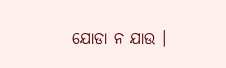ଯୋଡା ନ ଯାଉ ।